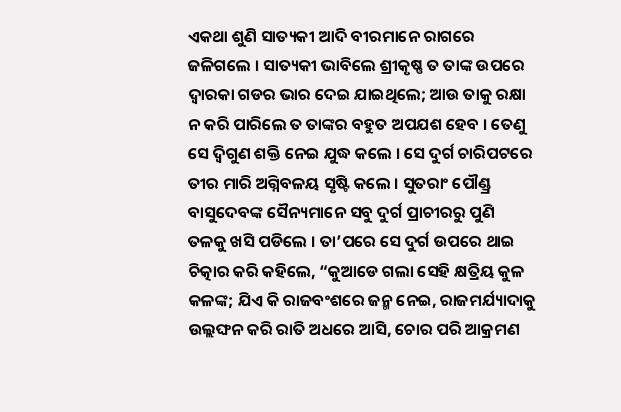ଏକଥା ଶୁଣି ସାତ୍ୟକୀ ଆଦି ବୀରମାନେ ରାଗରେ ଜଳିଗଲେ । ସାତ୍ୟକୀ ଭାବିଲେ ଶ୍ରୀକୃଷ୍ଣ ତ ତାଙ୍କ ଉପରେ ଦ୍ୱାରକା ଗଡର ଭାର ଦେଇ ଯାଇଥିଲେ; ଆଉ ତାକୁ ରକ୍ଷା ନ କରି ପାରିଲେ ତ ତାଙ୍କର ବହୁତ ଅପଯଶ ହେବ । ତେଣୁ ସେ ଦ୍ୱିଗୁଣ ଶକ୍ତି ନେଇ ଯୁଦ୍ଧ କଲେ । ସେ ଦୁର୍ଗ ଚାରିପଟରେ ତୀର ମାରି ଅଗ୍ନିବଳୟ ସୃଷ୍ଟି କଲେ । ସୁତରାଂ ପୌଣ୍ଡ୍ର ବାସୁଦେବଙ୍କ ସୈନ୍ୟମାନେ ସବୁ ଦୁର୍ଗ ପ୍ରାଚୀରରୁ ପୁଣି ତଳକୁ ଖସି ପଡିଲେ । ତା’ପରେ ସେ ଦୁର୍ଗ ଉପରେ ଥାଇ ଚିତ୍କାର କରି କହିଲେ, “କୁଆଡେ ଗଲା ସେହି କ୍ଷତ୍ରିୟ କୁଳ କଳଙ୍କ; ଯିଏ କି ରାଜବଂଶରେ ଜନ୍ମ ନେଇ, ରାଜମର୍ଯ୍ୟାଦାକୁ ଉଲ୍ଲଙ୍ଘନ କରି ରାତି ଅଧରେ ଆସି, ଚୋର ପରି ଆକ୍ରମଣ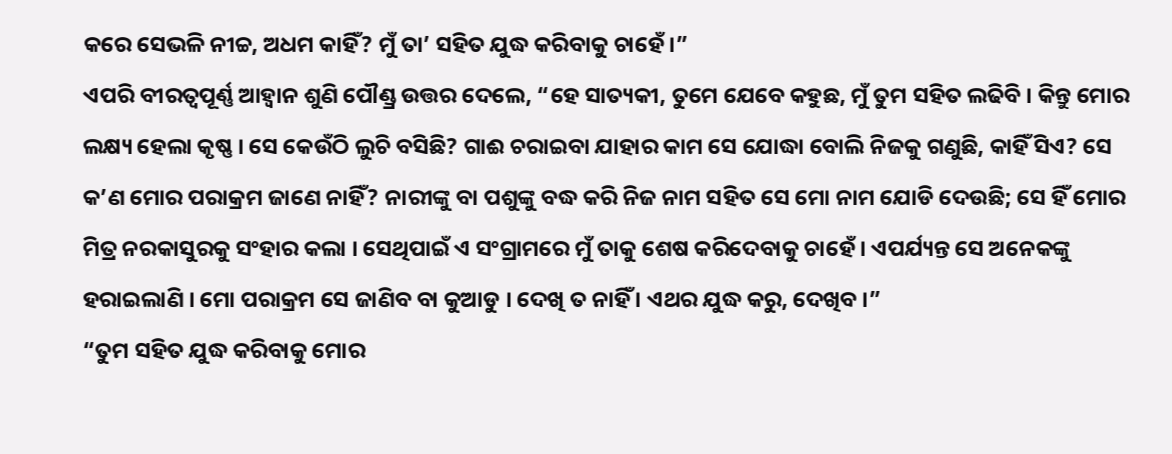କରେ ସେଭଳି ନୀଚ୍ଚ, ଅଧମ କାହିଁ? ମୁଁ ତା’ ସହିତ ଯୁଦ୍ଧ କରିବାକୁ ଚାହେଁ ।”
ଏପରି ବୀରତ୍ୱପୂର୍ଣ୍ଣ ଆହ୍ୱାନ ଶୁଣି ପୌଣ୍ଡ୍ର ଉତ୍ତର ଦେଲେ, “ହେ ସାତ୍ୟକୀ, ତୁମେ ଯେବେ କହୁଛ, ମୁଁ ତୁମ ସହିତ ଲଢିବି । କିନ୍ତୁ ମୋର ଲକ୍ଷ୍ୟ ହେଲା କୃଷ୍ଣ । ସେ କେଉଁଠି ଲୁଚି ବସିଛି? ଗାଈ ଚରାଇବା ଯାହାର କାମ ସେ ଯୋଦ୍ଧା ବୋଲି ନିଜକୁ ଗଣୁଛି, କାହିଁ ସିଏ? ସେ କ’ଣ ମୋର ପରାକ୍ରମ ଜାଣେ ନାହିଁ? ନାରୀଙ୍କୁ ବା ପଶୁଙ୍କୁ ବଦ୍ଧ କରି ନିଜ ନାମ ସହିତ ସେ ମୋ ନାମ ଯୋଡି ଦେଉଛି; ସେ ହିଁ ମୋର ମିତ୍ର ନରକାସୁରକୁ ସଂହାର କଲା । ସେଥିପାଇଁ ଏ ସଂଗ୍ରାମରେ ମୁଁ ତାକୁ ଶେଷ କରିଦେବାକୁ ଚାହେଁ । ଏପର୍ଯ୍ୟନ୍ତ ସେ ଅନେକଙ୍କୁ ହରାଇଲାଣି । ମୋ ପରାକ୍ରମ ସେ ଜାଣିବ ବା କୁଆଡୁ । ଦେଖି ତ ନାହିଁ । ଏଥର ଯୁଦ୍ଧ କରୁ, ଦେଖିବ ।”
“ତୁମ ସହିତ ଯୁଦ୍ଧ କରିବାକୁ ମୋର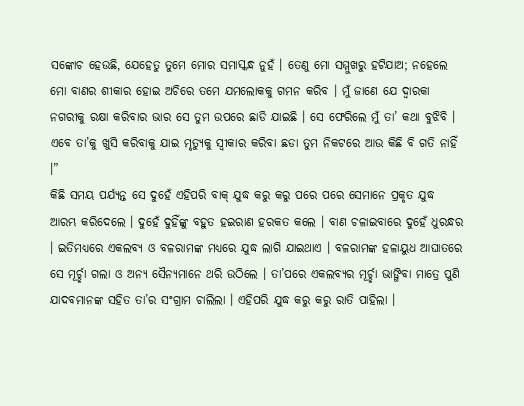ସଙ୍କୋଚ ହେଉଛି, ଯେହେତୁ ତୁମେ ମୋର ସମାସ୍କନ୍ଧ ନୁହଁ । ତେଣୁ ମୋ ସମ୍ମୁଖରୁ ହଟିଯାଅ; ନହେଲେ ମୋ ବାଣର ଶୀକାର ହୋଇ ଅଚିରେ ତମେ ଯମଲୋକକୁ ଗମନ କରିବ । ମୁଁ ଜାଣେ ଯେ ଦ୍ୱାରକା ନଗରୀକୁ ରକ୍ଷା କରିବାର ଭାର ସେ ତୁମ ଉପରେ ଛାଡି ଯାଇଛି । ସେ ଫେରିଲେ ମୁଁ ତା’ କଥା ବୁଝିବି । ଏବେ ତା’କୁ ଖୁସି କରିବାକୁ ଯାଇ ମୃତ୍ୟୁକୁ ସ୍ୱୀକାର କରିବା ଛଡା ତୁମ ନିକଟରେ ଆଉ କିଛି ବି ଗତି ନାହିଁ ।”
କିଛି ସମୟ ପର୍ଯ୍ୟନ୍ତ ସେ ଦୁହେଁ ଏହିପରି ବାକ୍ ଯୁଦ୍ଧ କରୁ କରୁ ପରେ ପରେ ସେମାନେ ପ୍ରକୃତ ଯୁଦ୍ଧ ଆରମ୍ଭ କରିଦେଲେ । ଦୁହେଁ ଦୁହିଁଙ୍କୁ ବହୁତ ହଇରାଣ ହରକତ କଲେ । ବାଣ ଚଳାଇବାରେ ଦୁହେଁ ଧୁରନ୍ଧର । ଇତିମଧ୍ୟରେ ଏକଲବ୍ୟ ଓ ବଳରାମଙ୍କ ମଧ୍ୟରେ ଯୁଦ୍ଧ ଲାଗି ଯାଇଥାଏ । ବଳରାମଙ୍କ ହଳାୟୁଧ ଆଘାତରେ ସେ ମୂର୍ଚ୍ଛା ଗଲା ଓ ଅନ୍ୟ ସୈନ୍ୟମାନେ ଥରି ଉଠିଲେ । ତା’ପରେ ଏକଲବ୍ୟର ମୂର୍ଚ୍ଛା ଭାଙ୍ଗିବା ମାତ୍ରେ ପୁଣି ଯାଦବମାନଙ୍କ ସହିତ ତା’ର ସଂଗ୍ରାମ ଚାଲିଲା । ଏହିପରି ଯୁଦ୍ଧ କରୁ କରୁ ରାତି ପାହିଲା ।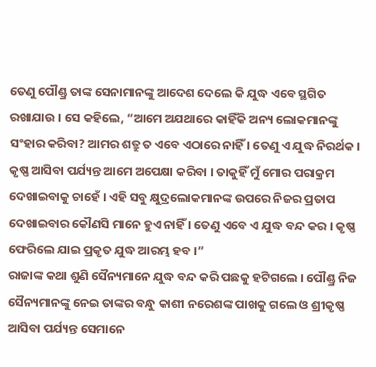ତେଣୁ ପୌଣ୍ଡ୍ର ତାଙ୍କ ସେନାମାନଙ୍କୁ ଆଦେଶ ଦେଲେ କି ଯୁଦ୍ଧ ଏବେ ସ୍ଥଗିତ ରଖାଯାଉ । ସେ କହିଲେ, “ଆମେ ଅଯଥାରେ କାହିଁକି ଅନ୍ୟ ଲୋକମାନଙ୍କୁ ସଂହାର କରିବା? ଆମର ଶତ୍ରୁ ତ ଏବେ ଏଠାରେ ନାହିଁ । ତେଣୁ ଏ ଯୁଦ୍ଧ ନିରର୍ଥକ । କୃଷ୍ଣ ଆସିବା ପର୍ଯ୍ୟନ୍ତ ଆମେ ଅପେକ୍ଷା କରିବା । ତାକୁହିଁ ମୁଁ ମୋର ପରାକ୍ରମ ଦେଖାଇବାକୁ ଚାହେଁ । ଏହି ସବୁ କ୍ଷୁଦ୍ରଲୋକମାନଙ୍କ ଉପରେ ନିଜର ପ୍ରତାପ ଦେଖାଇବାର କୌଣସି ମାନେ ହୁଏ ନାହିଁ । ତେଣୁ ଏବେ ଏ ଯୁଦ୍ଧ ବନ୍ଦ କର । କୃଷ୍ଣ ଫେରିଲେ ଯାଇ ପ୍ରକୃତ ଯୁଦ୍ଧ ଆରମ୍ଭ ହବ ।”
ରାଜାଙ୍କ କଥା ଶୁଣି ସୈନ୍ୟମାନେ ଯୁଦ୍ଧ ବନ୍ଦ କରି ପଛକୁ ହଟିଗଲେ । ପୌଣ୍ଡ୍ର ନିଜ ସୈନ୍ୟମାନଙ୍କୁ ନେଇ ତାଙ୍କର ବନ୍ଧୁ କାଶୀ ନରେଶଙ୍କ ପାଖକୁ ଗଲେ ଓ ଶ୍ରୀକୃଷ୍ଣ ଆସିବା ପର୍ଯ୍ୟନ୍ତ ସେମାନେ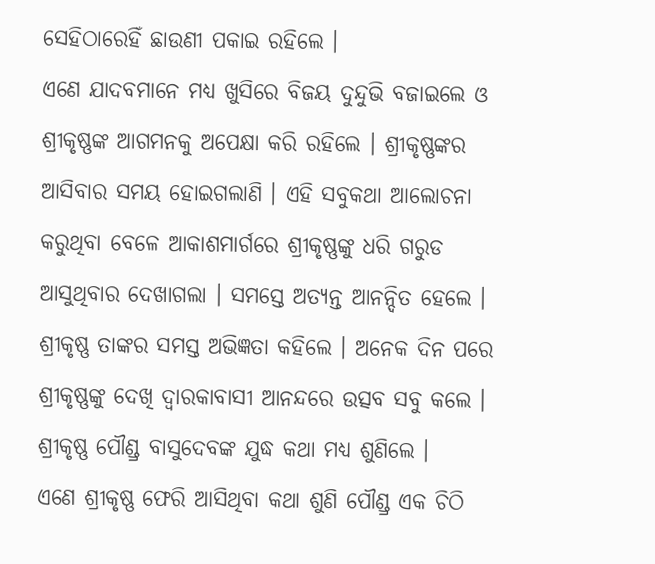ସେହିଠାରେହିଁ ଛାଉଣୀ ପକାଇ ରହିଲେ ।
ଏଣେ ଯାଦବମାନେ ମଧ୍ୟ ଖୁସିରେ ବିଜୟ ଦୁନ୍ଦୁଭି ବଜାଇଲେ ଓ ଶ୍ରୀକୃଷ୍ଣଙ୍କ ଆଗମନକୁ ଅପେକ୍ଷା କରି ରହିଲେ । ଶ୍ରୀକୃଷ୍ଣଙ୍କର ଆସିବାର ସମୟ ହୋଇଗଲାଣି । ଏହି ସବୁକଥା ଆଲୋଚନା କରୁଥିବା ବେଳେ ଆକାଶମାର୍ଗରେ ଶ୍ରୀକୃଷ୍ଣଙ୍କୁ ଧରି ଗରୁଡ ଆସୁଥିବାର ଦେଖାଗଲା । ସମସ୍ତେ ଅତ୍ୟନ୍ତ ଆନନ୍ଦିତ ହେଲେ । ଶ୍ରୀକୃଷ୍ଣ ତାଙ୍କର ସମସ୍ତ ଅଭିଜ୍ଞତା କହିଲେ । ଅନେକ ଦିନ ପରେ ଶ୍ରୀକୃଷ୍ଣଙ୍କୁ ଦେଖି ଦ୍ୱାରକାବାସୀ ଆନନ୍ଦରେ ଉତ୍ସବ ସବୁ କଲେ । ଶ୍ରୀକୃଷ୍ଣ ପୌଣ୍ଡ୍ର ବାସୁଦେବଙ୍କ ଯୁଦ୍ଧ କଥା ମଧ୍ୟ ଶୁଣିଲେ ।
ଏଣେ ଶ୍ରୀକୃଷ୍ଣ ଫେରି ଆସିଥିବା କଥା ଶୁଣି ପୌଣ୍ଡ୍ର ଏକ ଚିଠି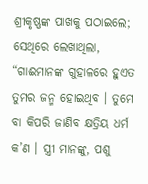ଶ୍ରୀକୃଷ୍ଣଙ୍କ ପାଖକୁ ପଠାଇଲେ; ସେଥିରେ ଲେଖାଥିଲା, “ଗାଈମାନଙ୍କ ଗୁହାଳରେ ହୁଏତ ତୁମର ଜନ୍ମ ହୋଇଥିବ । ତୁମେ ବା କିପରି ଜାଣିବ କ୍ଷତ୍ରିୟ ଧର୍ମ କ’ଣ । ସ୍ତ୍ରୀ ମାନଙ୍କୁ, ପଶୁ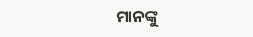ମାନଙ୍କୁ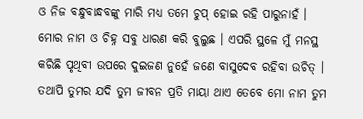ଓ ନିଜ ବନ୍ଧୁବାନ୍ଧବଙ୍କୁ ମାରି ମଧ୍ୟ ତମେ ଚୁପ୍ ହୋଇ ରହି ପାରୁନାହଁ । ମୋର ନାମ ଓ ଚିହ୍ନ ସବୁ ଧାରଣ କରି ବୁଲୁଛ । ଏପରି ସ୍ଥଳେ ମୁଁ ମନସ୍ଥ କରିଛି ପୃଥିବୀ ଉପରେ ଦୁଇଜଣ ନୁହେଁ ଜଣେ ବାସୁଦେବ ରହିବା ଉଚିତ୍ । ତଥାପି ତୁମର ଯଦି ତୁମ ଜୀବନ ପ୍ରତି ମାୟା ଥାଏ ତେବେ ମୋ ନାମ ତୁମ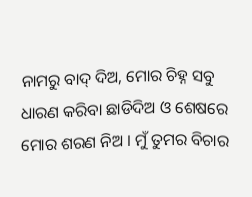ନାମରୁ ବାଦ୍ ଦିଅ, ମୋର ଚିହ୍ନ ସବୁ ଧାରଣ କରିବା ଛାଡିଦିଅ ଓ ଶେଷରେ ମୋର ଶରଣ ନିଅ । ମୁଁ ତୁମର ବିଚାର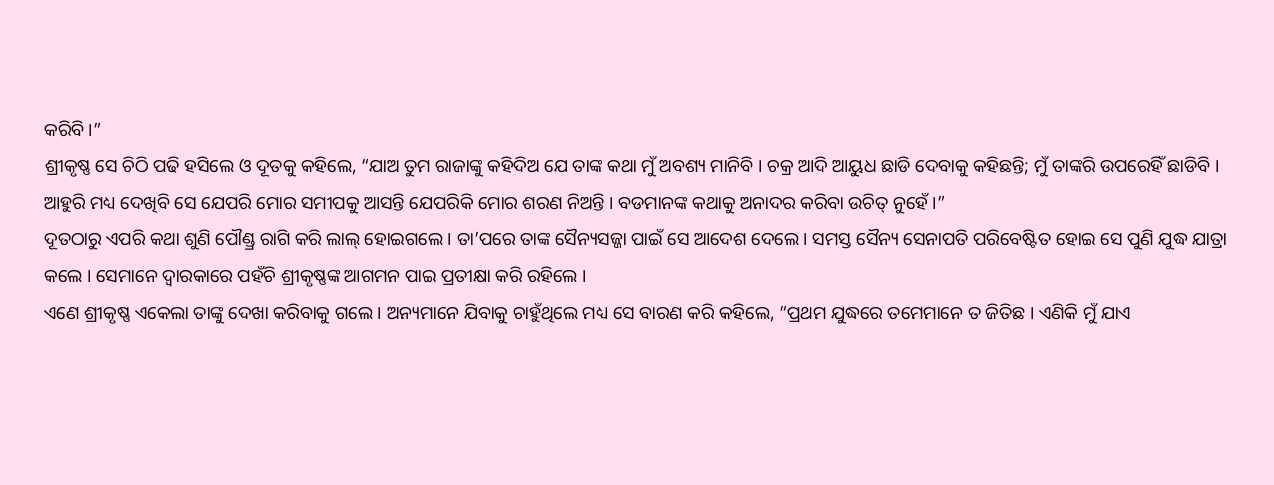କରିବି ।”
ଶ୍ରୀକୃଷ୍ଣ ସେ ଚିଠି ପଢି ହସିଲେ ଓ ଦୂତକୁ କହିଲେ, “ଯାଅ ତୁମ ରାଜାଙ୍କୁ କହିଦିଅ ଯେ ତାଙ୍କ କଥା ମୁଁ ଅବଶ୍ୟ ମାନିବି । ଚକ୍ର ଆଦି ଆୟୁଧ ଛାଡି ଦେବାକୁ କହିଛନ୍ତି; ମୁଁ ତାଙ୍କରି ଉପରେହିଁ ଛାଡିବି । ଆହୁରି ମଧ୍ୟ ଦେଖିବି ସେ ଯେପରି ମୋର ସମୀପକୁ ଆସନ୍ତି ଯେପରିକି ମୋର ଶରଣ ନିଅନ୍ତି । ବଡମାନଙ୍କ କଥାକୁ ଅନାଦର କରିବା ଉଚିତ୍ ନୁହେଁ ।”
ଦୂତଠାରୁ ଏପରି କଥା ଶୁଣି ପୌଣ୍ଡ୍ର ରାଗି କରି ଲାଲ୍ ହୋଇଗଲେ । ତା’ପରେ ତାଙ୍କ ସୈନ୍ୟସଜ୍ଜା ପାଇଁ ସେ ଆଦେଶ ଦେଲେ । ସମସ୍ତ ସୈନ୍ୟ ସେନାପତି ପରିବେଷ୍ଟିତ ହୋଇ ସେ ପୁଣି ଯୁଦ୍ଧ ଯାତ୍ରା କଲେ । ସେମାନେ ଦ୍ୱାରକାରେ ପହଁଚି ଶ୍ରୀକୃଷ୍ଣଙ୍କ ଆଗମନ ପାଇ ପ୍ରତୀକ୍ଷା କରି ରହିଲେ ।
ଏଣେ ଶ୍ରୀକୃଷ୍ଣ ଏକେଲା ତାଙ୍କୁ ଦେଖା କରିବାକୁ ଗଲେ । ଅନ୍ୟମାନେ ଯିବାକୁ ଚାହୁଁଥିଲେ ମଧ୍ୟ ସେ ବାରଣ କରି କହିଲେ, “ପ୍ରଥମ ଯୁଦ୍ଧରେ ତମେମାନେ ତ ଜିତିଛ । ଏଣିକି ମୁଁ ଯାଏ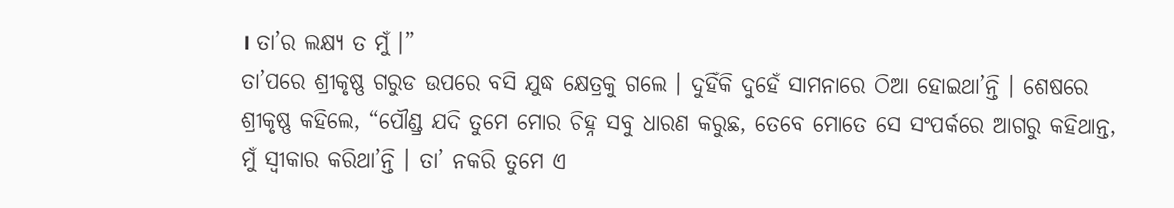। ତା’ର ଲକ୍ଷ୍ୟ ତ ମୁଁ ।”
ତା’ପରେ ଶ୍ରୀକୃଷ୍ଣ ଗରୁଡ ଉପରେ ବସି ଯୁଦ୍ଧ କ୍ଷେତ୍ରକୁ ଗଲେ । ଦୁହିଁକି ଦୁହେଁ ସାମନାରେ ଠିଆ ହୋଇଥା’ନ୍ତି । ଶେଷରେ ଶ୍ରୀକୃଷ୍ଣ କହିଲେ, “ପୌଣ୍ଡ୍ର ଯଦି ତୁମେ ମୋର ଚିହ୍ନ ସବୁ ଧାରଣ କରୁଛ, ତେବେ ମୋତେ ସେ ସଂପର୍କରେ ଆଗରୁ କହିଥାନ୍ତ, ମୁଁ ସ୍ୱୀକାର କରିଥା’ନ୍ତି । ତା’ ନକରି ତୁମେ ଏ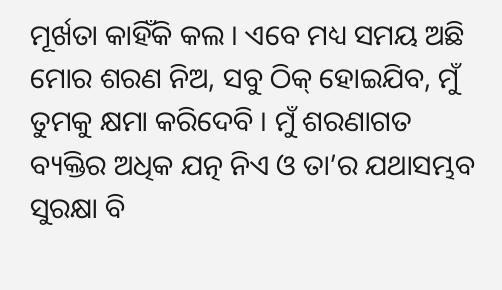ମୂର୍ଖତା କାହିଁକି କଲ । ଏବେ ମଧ୍ୟ ସମୟ ଅଛି ମୋର ଶରଣ ନିଅ, ସବୁ ଠିକ୍ ହୋଇଯିବ, ମୁଁ ତୁମକୁ କ୍ଷମା କରିଦେବି । ମୁଁ ଶରଣାଗତ ବ୍ୟକ୍ତିର ଅଧିକ ଯତ୍ନ ନିଏ ଓ ତା’ର ଯଥାସମ୍ଭବ ସୁରକ୍ଷା ବି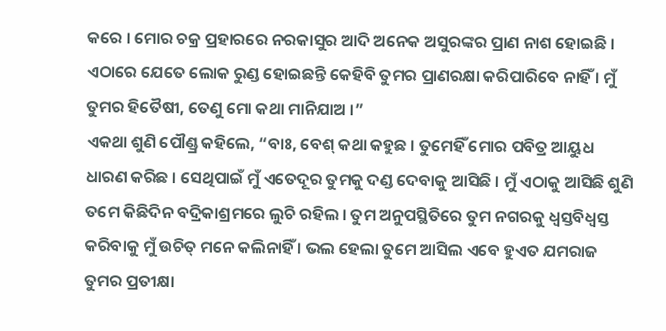କରେ । ମୋର ଚକ୍ର ପ୍ରହାରରେ ନରକାସୁର ଆଦି ଅନେକ ଅସୁରଙ୍କର ପ୍ରାଣ ନାଶ ହୋଇଛି । ଏଠାରେ ଯେତେ ଲୋକ ରୁଣ୍ଡ ହୋଇଛନ୍ତି କେହିବି ତୁମର ପ୍ରାଣରକ୍ଷା କରିପାରିବେ ନାହିଁ । ମୁଁ ତୁମର ହିତୈଷୀ, ତେଣୁ ମୋ କଥା ମାନିଯାଅ ।”
ଏକଥା ଶୁଣି ପୌଣ୍ଡ୍ର କହିଲେ, “ବାଃ, ବେଶ୍ କଥା କହୁଛ । ତୁମେହିଁ ମୋର ପବିତ୍ର ଆୟୁଧ ଧାରଣ କରିଛ । ସେଥିପାଇଁ ମୁଁ ଏତେଦୂର ତୁମକୁ ଦଣ୍ଡ ଦେବାକୁ ଆସିଛି । ମୁଁ ଏଠାକୁ ଆସିଛି ଶୁଣି ତମେ କିଛିଦିନ ବଦ୍ରିକାଶ୍ରମରେ ଲୁଚି ରହିଲ । ତୁମ ଅନୁପସ୍ଥିତିରେ ତୁମ ନଗରକୁ ଧ୍ୱସ୍ତବିଧ୍ୱସ୍ତ କରିବାକୁ ମୁଁ ଉଚିତ୍ ମନେ କଲିନାହିଁ । ଭଲ ହେଲା ତୁମେ ଆସିଲ ଏବେ ହୁଏତ ଯମରାଜ ତୁମର ପ୍ରତୀକ୍ଷା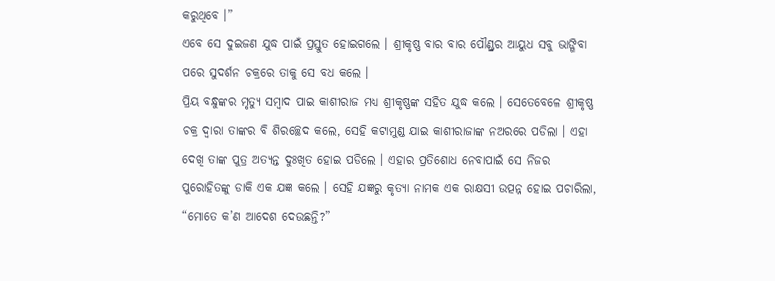କରୁଥିବେ ।”
ଏବେ ସେ ଦୁଇଜଣ ଯୁଦ୍ଧ ପାଇଁ ପ୍ରସ୍ତୁତ ହୋଇଗଲେ । ଶ୍ରୀକୃଷ୍ଣ ବାର ବାର ପୌଣ୍ଡ୍ରର ଆୟୁଧ ସବୁ ଭାଙ୍ଗିବା ପରେ ସୁଦର୍ଶନ ଚକ୍ରରେ ତାକୁ ସେ ବଧ କଲେ ।
ପ୍ରିୟ ବନ୍ଧୁଙ୍କର ମୃତ୍ୟୁ ସମ୍ବାଦ ପାଇ କାଶୀରାଜ ମଧ୍ୟ ଶ୍ରୀକୃଷ୍ଣଙ୍କ ସହିତ ଯୁଦ୍ଧ କଲେ । ସେତେବେଳେ ଶ୍ରୀକୃଷ୍ଣ ଚକ୍ର ଦ୍ୱାରା ତାଙ୍କର ବି ଶିରଚ୍ଛେଦ କଲେ, ସେହି କଟାମୁଣ୍ଡ ଯାଇ କାଶୀରାଜାଙ୍କ ନଅରରେ ପଡିଲା । ଏହା ଦେଖି ତାଙ୍କ ପୁତ୍ର ଅତ୍ୟନ୍ତ ଦୁଃଖିତ ହୋଇ ପଡିଲେ । ଏହାର ପ୍ରତିଶୋଧ ନେବାପାଇଁ ସେ ନିଜର ପୁରୋହିତଙ୍କୁ ଡାକି ଏକ ଯଜ୍ଞ କଲେ । ସେହି ଯଜ୍ଞରୁ କୃତ୍ୟା ନାମକ ଏକ ରାକ୍ଷସୀ ଉତ୍ପନ୍ନ ହୋଇ ପଚାରିଲା, “ମୋତେ କ’ଣ ଆଦେଶ ଦେଉଛନ୍ତି?”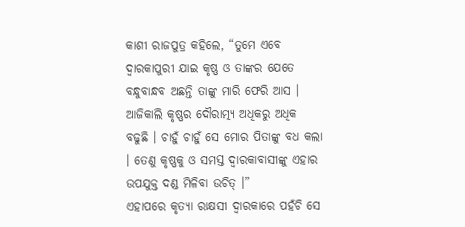କାଶୀ ରାଜପୁତ୍ର କହିଲେ, “ତୁମେ ଏବେ ଦ୍ୱାରକାପୁରୀ ଯାଇ କୃଷ୍ଣ ଓ ତାଙ୍କର ଯେତେ ବନ୍ଧୁବାନ୍ଧବ ଅଛନ୍ତି ତାଙ୍କୁ ମାରି ଫେରି ଆସ । ଆଜିକାଲି କୃଷ୍ଣର ଦୌରାତ୍ମ୍ୟ ଅଧିକରୁ ଅଧିକ ବଢୁଛି । ଚାହୁଁ ଚାହୁଁ ସେ ମୋର ପିତାଙ୍କୁ ବଧ କଲା । ତେଣୁ କୃଷ୍ଣକୁ ଓ ସମସ୍ତ ଦ୍ୱାରକାବାସୀଙ୍କୁ ଏହାର ଉପଯୁକ୍ତ ଦଣ୍ଡ ମିଳିବା ଉଚିତ୍ ।”
ଏହାପରେ କୃତ୍ୟା ରାକ୍ଷସୀ ଦ୍ୱାରକାରେ ପହଁଚି ସେ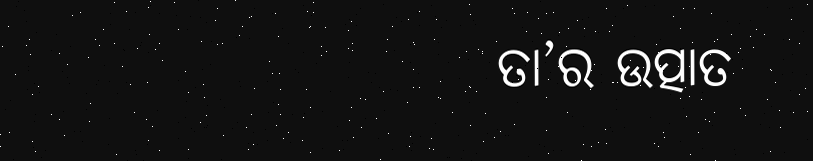ତା’ର ଉତ୍ପାତ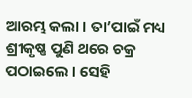ଆରମ୍ଭ କଲା । ତା’ପାଇଁ ମଧ୍ୟ ଶ୍ରୀକୃଷ୍ଣ ପୁଣି ଥରେ ଚକ୍ର ପଠାଇଲେ । ସେହି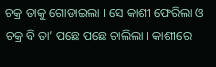ଚକ୍ର ତାକୁ ଗୋଡାଇଲା । ସେ କାଶୀ ଫେରିଲା ଓ ଚକ୍ର ବି ତା’ ପଛେ ପଛେ ଚାଲିଲା । କାଶୀରେ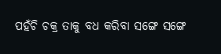ପହଁଚି ଚକ୍ର ତାକୁ ବଧ କରିବା ସଙ୍ଗେ ସଙ୍ଗେ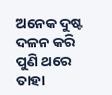ଅନେକ ଦୁଷ୍ଟ ଦଳନ କରି ପୁଣି ଥରେ ତାହା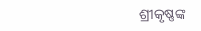ଶ୍ରୀକୃଷ୍ଣଙ୍କ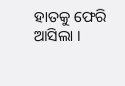ହାତକୁ ଫେରି ଆସିଲା ।